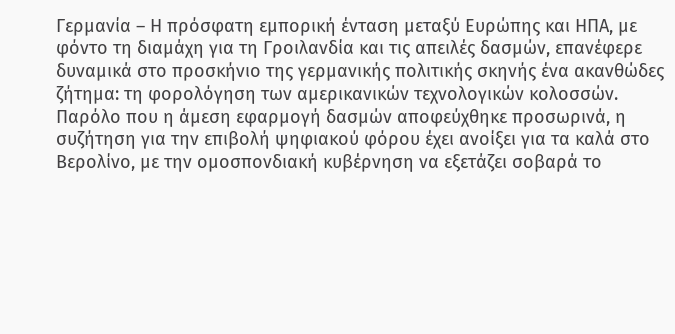Γερμανία – Η πρόσφατη εμπορική ένταση μεταξύ Ευρώπης και ΗΠΑ, με φόντο τη διαμάχη για τη Γροιλανδία και τις απειλές δασμών, επανέφερε δυναμικά στο προσκήνιο της γερμανικής πολιτικής σκηνής ένα ακανθώδες ζήτημα: τη φορολόγηση των αμερικανικών τεχνολογικών κολοσσών. Παρόλο που η άμεση εφαρμογή δασμών αποφεύχθηκε προσωρινά, η συζήτηση για την επιβολή ψηφιακού φόρου έχει ανοίξει για τα καλά στο Βερολίνο, με την ομοσπονδιακή κυβέρνηση να εξετάζει σοβαρά το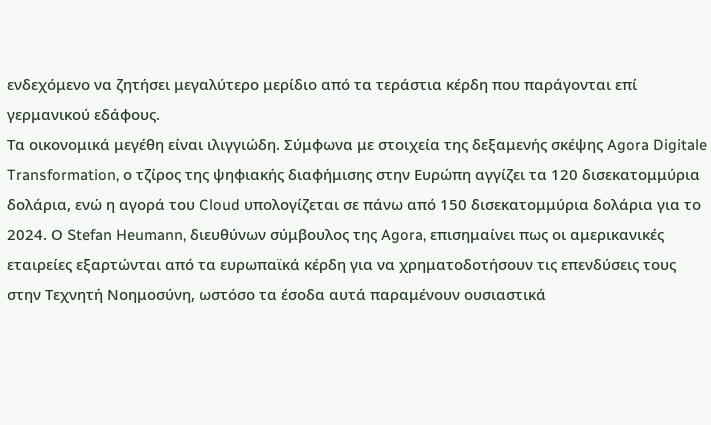ενδεχόμενο να ζητήσει μεγαλύτερο μερίδιο από τα τεράστια κέρδη που παράγονται επί γερμανικού εδάφους.
Τα οικονομικά μεγέθη είναι ιλιγγιώδη. Σύμφωνα με στοιχεία της δεξαμενής σκέψης Agora Digitale Transformation, ο τζίρος της ψηφιακής διαφήμισης στην Ευρώπη αγγίζει τα 120 δισεκατομμύρια δολάρια, ενώ η αγορά του Cloud υπολογίζεται σε πάνω από 150 δισεκατομμύρια δολάρια για το 2024. Ο Stefan Heumann, διευθύνων σύμβουλος της Agora, επισημαίνει πως οι αμερικανικές εταιρείες εξαρτώνται από τα ευρωπαϊκά κέρδη για να χρηματοδοτήσουν τις επενδύσεις τους στην Τεχνητή Νοημοσύνη, ωστόσο τα έσοδα αυτά παραμένουν ουσιαστικά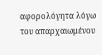αφορολόγητα λόγω του απαρχαιωμένου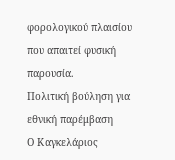φορολογικού πλαισίου που απαιτεί φυσική παρουσία.
Πολιτική βούληση για εθνική παρέμβαση
Ο Καγκελάριος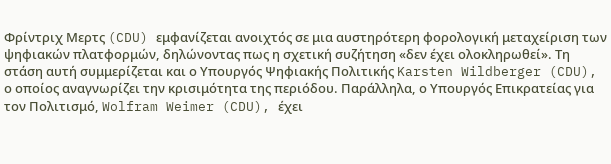Φρίντριχ Μερτς (CDU) εμφανίζεται ανοιχτός σε μια αυστηρότερη φορολογική μεταχείριση των ψηφιακών πλατφορμών, δηλώνοντας πως η σχετική συζήτηση «δεν έχει ολοκληρωθεί». Τη στάση αυτή συμμερίζεται και ο Υπουργός Ψηφιακής Πολιτικής Karsten Wildberger (CDU), ο οποίος αναγνωρίζει την κρισιμότητα της περιόδου. Παράλληλα, ο Υπουργός Επικρατείας για τον Πολιτισμό, Wolfram Weimer (CDU), έχει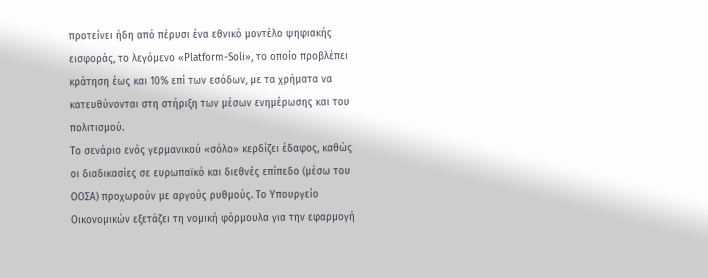προτείνει ήδη από πέρυσι ένα εθνικό μοντέλο ψηφιακής εισφοράς, το λεγόμενο «Platform-Soli», το οποίο προβλέπει κράτηση έως και 10% επί των εσόδων, με τα χρήματα να κατευθύνονται στη στήριξη των μέσων ενημέρωσης και του πολιτισμού.
Το σενάριο ενός γερμανικού «σόλο» κερδίζει έδαφος, καθώς οι διαδικασίες σε ευρωπαϊκό και διεθνές επίπεδο (μέσω του ΟΟΣΑ) προχωρούν με αργούς ρυθμούς. Το Υπουργείο Οικονομικών εξετάζει τη νομική φόρμουλα για την εφαρμογή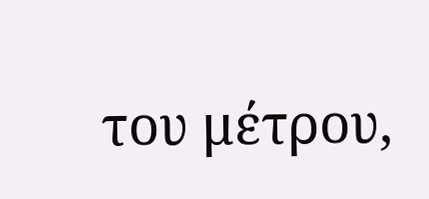του μέτρου,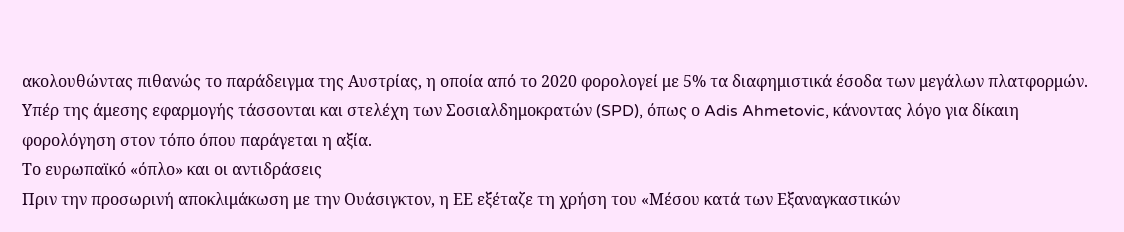ακολουθώντας πιθανώς το παράδειγμα της Αυστρίας, η οποία από το 2020 φορολογεί με 5% τα διαφημιστικά έσοδα των μεγάλων πλατφορμών. Υπέρ της άμεσης εφαρμογής τάσσονται και στελέχη των Σοσιαλδημοκρατών (SPD), όπως ο Adis Ahmetovic, κάνοντας λόγο για δίκαιη φορολόγηση στον τόπο όπου παράγεται η αξία.
Το ευρωπαϊκό «όπλο» και οι αντιδράσεις
Πριν την προσωρινή αποκλιμάκωση με την Ουάσιγκτον, η ΕΕ εξέταζε τη χρήση του «Μέσου κατά των Εξαναγκαστικών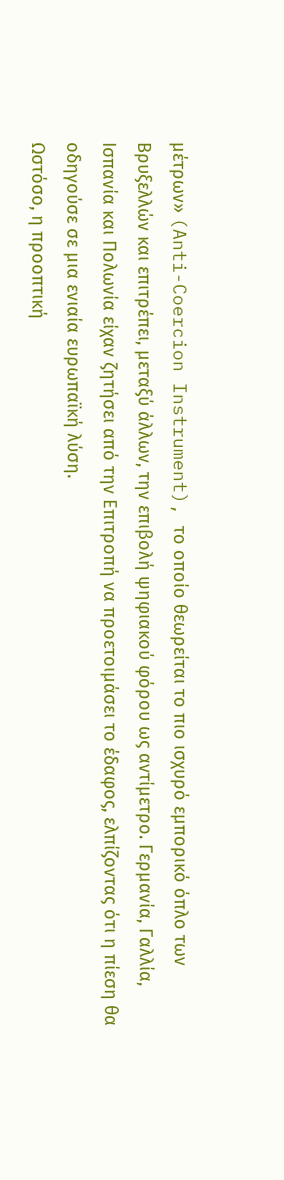μέτρων» (Anti-Coercion Instrument), το οποίο θεωρείται το πιο ισχυρό εμπορικό όπλο των Βρυξελλών και επιτρέπει, μεταξύ άλλων, την επιβολή ψηφιακού φόρου ως αντίμετρο. Γερμανία, Γαλλία, Ισπανία και Πολωνία είχαν ζητήσει από την Επιτροπή να προετοιμάσει το έδαφος, ελπίζοντας ότι η πίεση θα οδηγούσε σε μια ενιαία ευρωπαϊκή λύση.
Ωστόσο, η προοπτική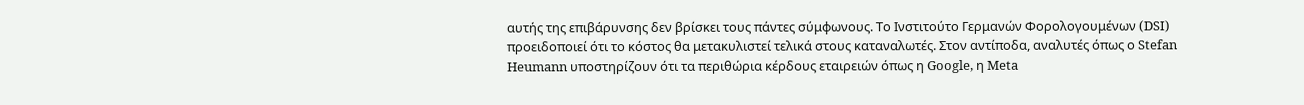αυτής της επιβάρυνσης δεν βρίσκει τους πάντες σύμφωνους. Το Ινστιτούτο Γερμανών Φορολογουμένων (DSI) προειδοποιεί ότι το κόστος θα μετακυλιστεί τελικά στους καταναλωτές. Στον αντίποδα, αναλυτές όπως ο Stefan Heumann υποστηρίζουν ότι τα περιθώρια κέρδους εταιρειών όπως η Google, η Meta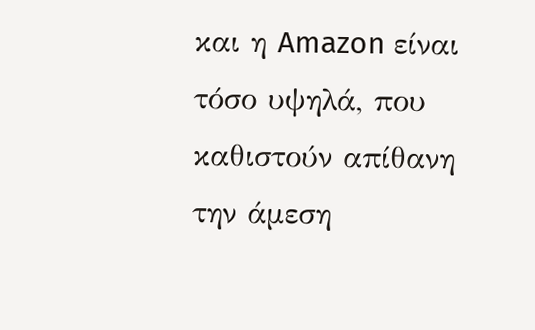και η Amazon είναι τόσο υψηλά, που καθιστούν απίθανη την άμεση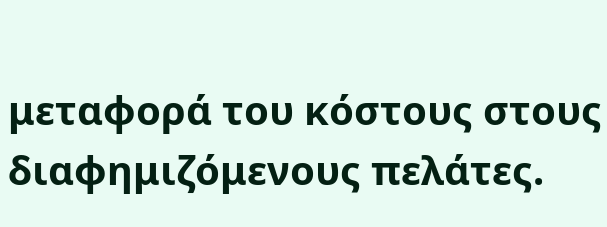μεταφορά του κόστους στους διαφημιζόμενους πελάτες.